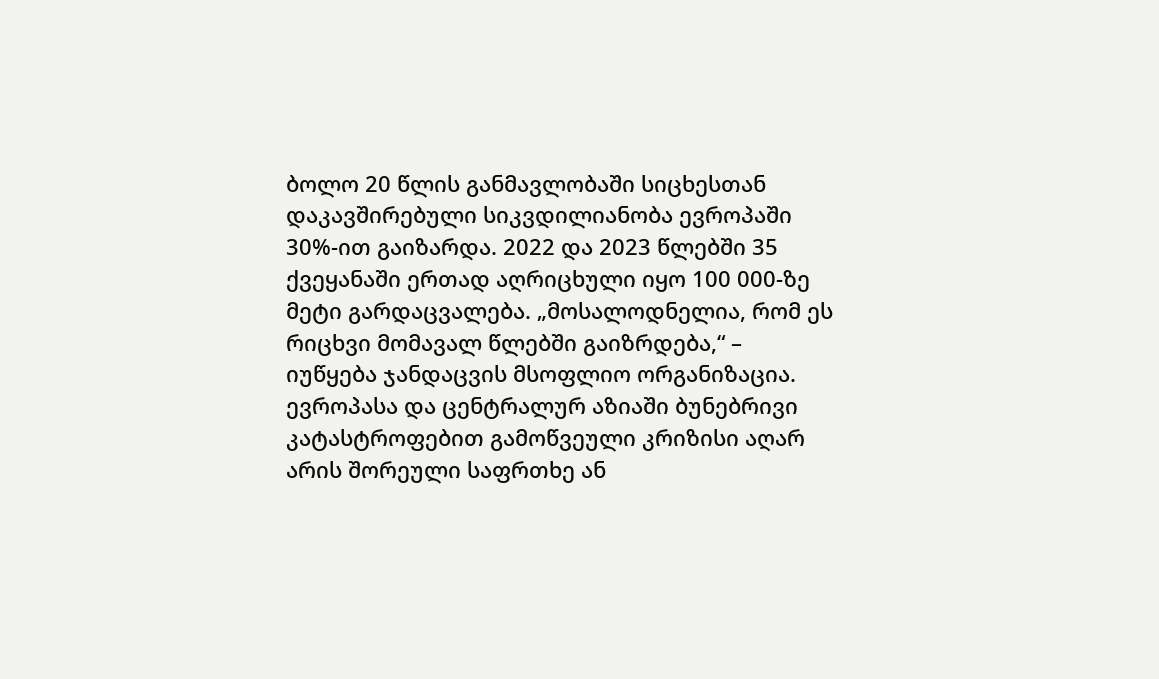ბოლო 20 წლის განმავლობაში სიცხესთან დაკავშირებული სიკვდილიანობა ევროპაში 30%-ით გაიზარდა. 2022 და 2023 წლებში 35 ქვეყანაში ერთად აღრიცხული იყო 100 000-ზე მეტი გარდაცვალება. „მოსალოდნელია, რომ ეს რიცხვი მომავალ წლებში გაიზრდება,“ – იუწყება ჯანდაცვის მსოფლიო ორგანიზაცია.
ევროპასა და ცენტრალურ აზიაში ბუნებრივი კატასტროფებით გამოწვეული კრიზისი აღარ არის შორეული საფრთხე ან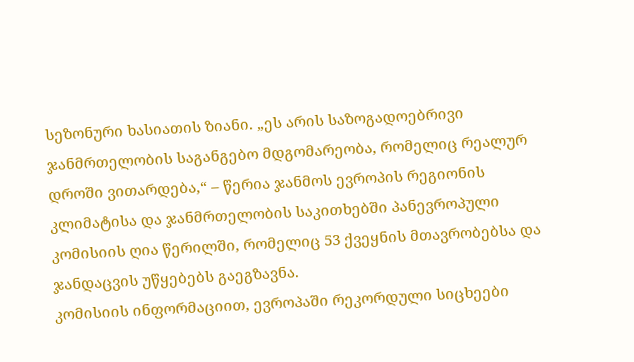სეზონური ხასიათის ზიანი. „ეს არის საზოგადოებრივი ჯანმრთელობის საგანგებო მდგომარეობა, რომელიც რეალურ დროში ვითარდება,“ – წერია ჯანმოს ევროპის რეგიონის კლიმატისა და ჯანმრთელობის საკითხებში პანევროპული კომისიის ღია წერილში, რომელიც 53 ქვეყნის მთავრობებსა და ჯანდაცვის უწყებებს გაეგზავნა.
კომისიის ინფორმაციით, ევროპაში რეკორდული სიცხეები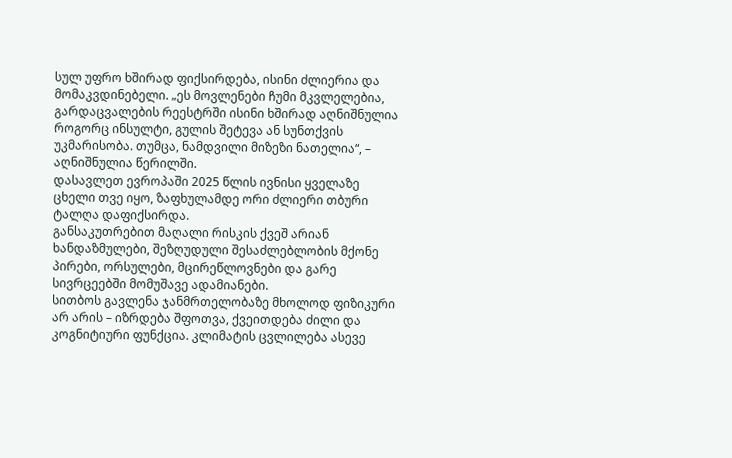სულ უფრო ხშირად ფიქსირდება, ისინი ძლიერია და მომაკვდინებელი. „ეს მოვლენები ჩუმი მკვლელებია, გარდაცვალების რეესტრში ისინი ხშირად აღნიშნულია როგორც ინსულტი, გულის შეტევა ან სუნთქვის უკმარისობა. თუმცა, ნამდვილი მიზეზი ნათელია“, – აღნიშნულია წერილში.
დასავლეთ ევროპაში 2025 წლის ივნისი ყველაზე ცხელი თვე იყო, ზაფხულამდე ორი ძლიერი თბური ტალღა დაფიქსირდა.
განსაკუთრებით მაღალი რისკის ქვეშ არიან ხანდაზმულები, შეზღუდული შესაძლებლობის მქონე პირები, ორსულები, მცირეწლოვნები და გარე სივრცეებში მომუშავე ადამიანები.
სითბოს გავლენა ჯანმრთელობაზე მხოლოდ ფიზიკური არ არის – იზრდება შფოთვა, ქვეითდება ძილი და კოგნიტიური ფუნქცია. კლიმატის ცვლილება ასევე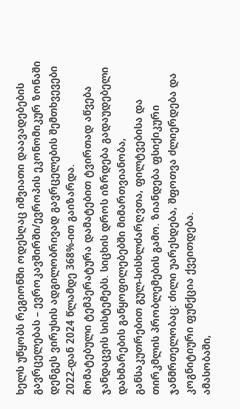ხელს უწყობს რეგიონში ოდესღაც იშვიათი დაავადებების გავრცელებას – ევროკავშირში/ევროპის ეკონომიკურ ზონაში დენგეს ვირუსის ადგილობრივად გავრცელების შემთხვევები 2022-დან 2024 წლამდე 368%-ით გაიზარდა.
მომატებული ტემპერატურა დამატებით ტვირთად აწვება ჯანდაცვის სისტემებს. სიცხის დროს იზრდება გადაუდებელი დახმარების განყოფილებებში მიმართვიანობა, განსაკუთრებით გულ-სისხლძარღვთა, ფილტვებისა და თირკმლის პრობლემების გამო. ზიანდება ფსიქიკური ჯანმრთელობაც: ძილი უარესდება, შფოთვა ძლიერდება და კოგნიტიური ფუნქცია ქვეითდება.
ამასობაში,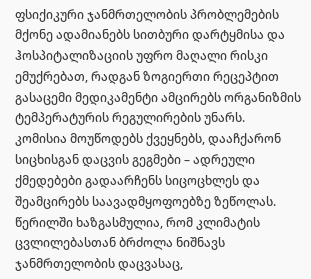ფსიქიკური ჯანმრთელობის პრობლემების მქონე ადამიანებს სითბური დარტყმისა და ჰოსპიტალიზაციის უფრო მაღალი რისკი ემუქრებათ, რადგან ზოგიერთი რეცეპტით გასაცემი მედიკამენტი ამცირებს ორგანიზმის ტემპერატურის რეგულირების უნარს.
კომისია მოუწოდებს ქვეყნებს, დააჩქარონ სიცხისგან დაცვის გეგმები – ადრეული ქმედებები გადაარჩენს სიცოცხლეს და შეამცირებს საავადმყოფოებზე ზეწოლას. წერილში ხაზგასმულია, რომ კლიმატის ცვლილებასთან ბრძოლა ნიშნავს ჯანმრთელობის დაცვასაც,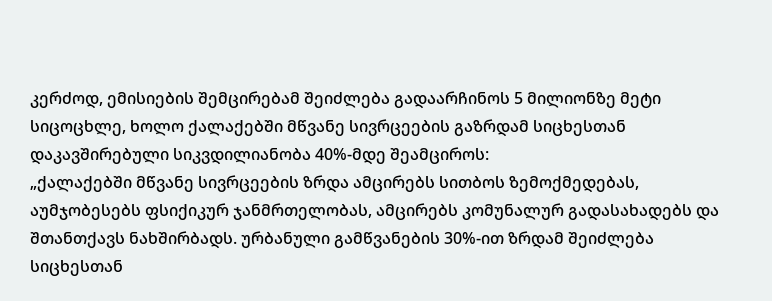კერძოდ, ემისიების შემცირებამ შეიძლება გადაარჩინოს 5 მილიონზე მეტი სიცოცხლე, ხოლო ქალაქებში მწვანე სივრცეების გაზრდამ სიცხესთან დაკავშირებული სიკვდილიანობა 40%-მდე შეამციროს:
„ქალაქებში მწვანე სივრცეების ზრდა ამცირებს სითბოს ზემოქმედებას, აუმჯობესებს ფსიქიკურ ჯანმრთელობას, ამცირებს კომუნალურ გადასახადებს და შთანთქავს ნახშირბადს. ურბანული გამწვანების 30%-ით ზრდამ შეიძლება სიცხესთან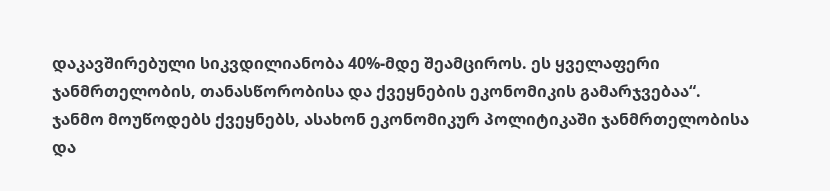დაკავშირებული სიკვდილიანობა 40%-მდე შეამციროს. ეს ყველაფერი ჯანმრთელობის, თანასწორობისა და ქვეყნების ეკონომიკის გამარჯვებაა“.
ჯანმო მოუწოდებს ქვეყნებს, ასახონ ეკონომიკურ პოლიტიკაში ჯანმრთელობისა და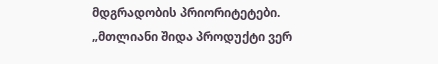მდგრადობის პრიორიტეტები. „მთლიანი შიდა პროდუქტი ვერ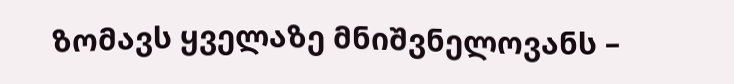ზომავს ყველაზე მნიშვნელოვანს –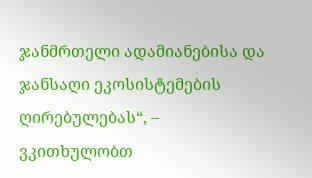ჯანმრთელი ადამიანებისა და ჯანსაღი ეკოსისტემების ღირებულებას“, – ვკითხულობთ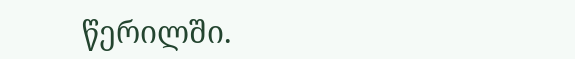წერილში.